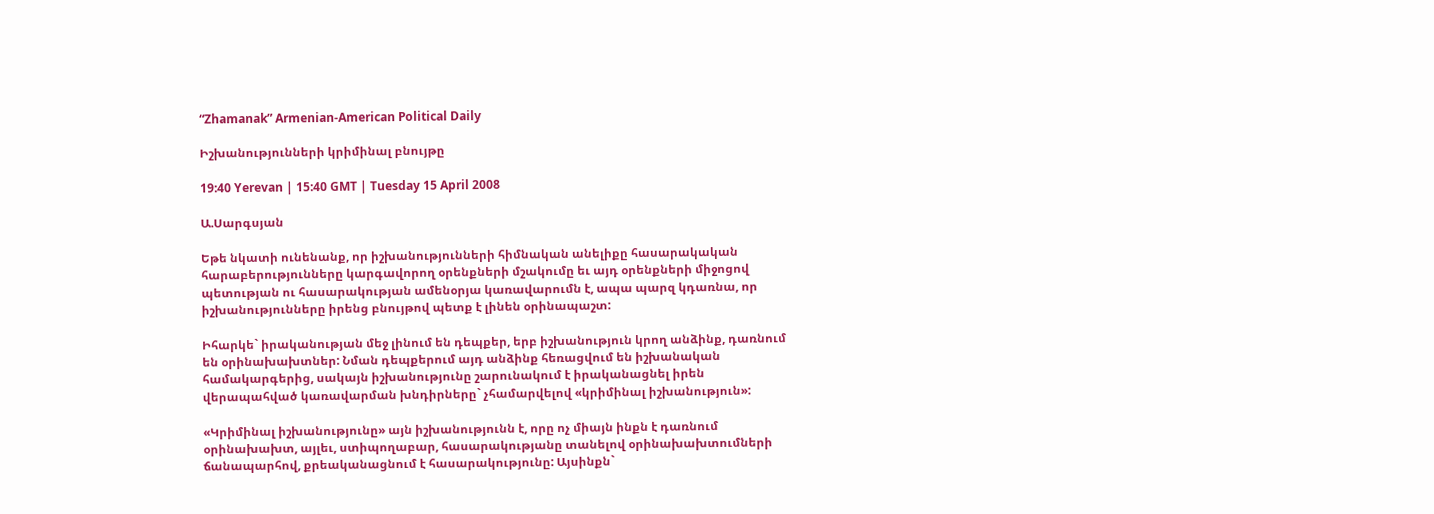“Zhamanak” Armenian-American Political Daily

Իշխանությունների կրիմինալ բնույթը

19:40 Yerevan | 15:40 GMT | Tuesday 15 April 2008

Ա.Սարգսյան

Եթե նկատի ունենանք, որ իշխանությունների հիմնական անելիքը հասարակական հարաբերությունները կարգավորող օրենքների մշակումը եւ այդ օրենքների միջոցով պետության ու հասարակության ամենօրյա կառավարումն է, ապա պարզ կդառնա, որ իշխանությունները իրենց բնույթով պետք է լինեն օրինապաշտ:

Իհարկե` իրականության մեջ լինում են դեպքեր, երբ իշխանություն կրող անձինք, դառնում են օրինախախտներ: Նման դեպքերում այդ անձինք հեռացվում են իշխանական համակարգերից, սակայն իշխանությունը շարունակում է իրականացնել իրեն վերապահված կառավարման խնդիրները` չհամարվելով «կրիմինալ իշխանություն»:

«Կրիմինալ իշխանությունը» այն իշխանությունն է, որը ոչ միայն ինքն է դառնում օրինախախտ, այլեւ, ստիպողաբար, հասարակությանը տանելով օրինախախտումների ճանապարհով, քրեականացնում է հասարակությունը: Այսինքն`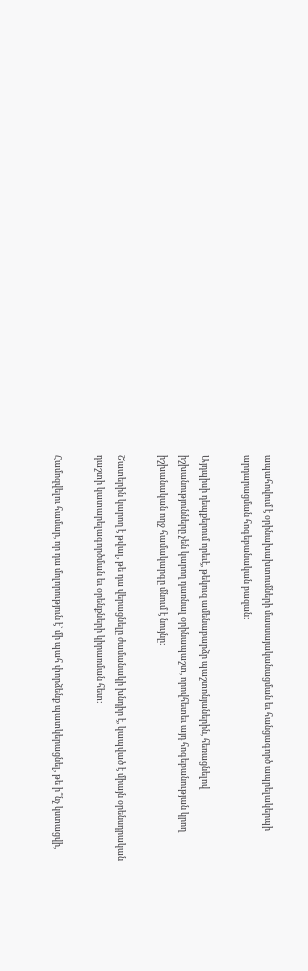ապահովում է օրինախախտումների մասսայականացման եւ հանցագործ ապրելակերպի արդարացման հոգեբանական բազան:

Այդպիսի դեպքերում որեւէ, թեկուզ ամենաբարձր պաշտոնյաներին, հեռացնելով իշխանությունները չեն կարող դառնալ օրինապաշտ, որովհետեւ այդ հոգեբանության կրող իշխանական ողջ համակարգը մնում է նույնը:

Շատերին կարող է թվալ, թե դա վերացնելը ժամանակի խնդիր է, կապված է միայն օրենսդրական դաշտի կատարելագործման եւ օրենքների կիրառման հետ:

Համոզվելու համար, որ դա մոլորություն է` մի պահ փորձենք պատկերացնել, թե ի՞նչ կստացվի,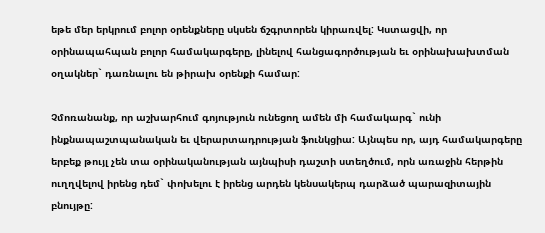եթե մեր երկրում բոլոր օրենքները սկսեն ճշգրտորեն կիրառվել: Կստացվի, որ օրինապահպան բոլոր համակարգերը, լինելով հանցագործության եւ օրինախախտման օղակներ` դառնալու են թիրախ օրենքի համար:

Չմոռանանք, որ աշխարհում գոյություն ունեցող ամեն մի համակարգ` ունի ինքնապաշտպանական եւ վերարտադրության ֆունկցիա: Այնպես որ, այդ համակարգերը երբեք թույլ չեն տա օրինականության այնպիսի դաշտի ստեղծում, որն առաջին հերթին ուղղվելով իրենց դեմ` փոխելու է իրենց արդեն կենսակերպ դարձած պարազիտային բնույթը: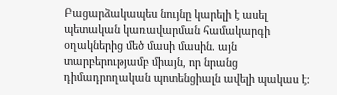Բացարձակապես նույնը կարելի է ասել պետական կառավարման համակարգի օղակներից մեծ մասի մասին. այն տարբերությամբ միայն, որ նրանց դիմադրողական պոտենցիալն ավելի պակաս է: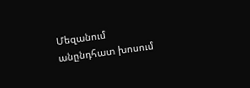Մեզանում անընդհատ խոսում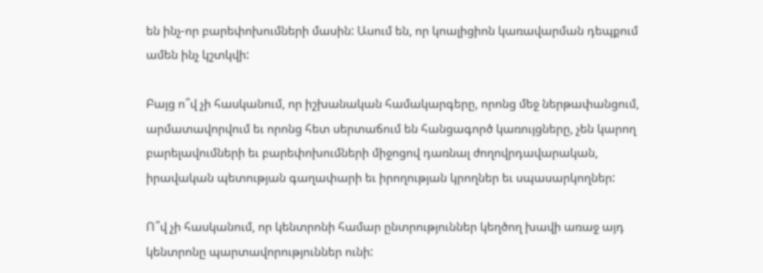են ինչ-որ բարեփոխումների մասին: Ասում են, որ կոալիցիոն կառավարման դեպքում ամեն ինչ կշտկվի:

Բայց ո՞վ չի հասկանում, որ իշխանական համակարգերը, որոնց մեջ ներթափանցում, արմատավորվում եւ որոնց հետ սերտաճում են հանցագործ կառույցները, չեն կարող բարելավումների եւ բարեփոխումների միջոցով դառնալ ժողովրդավարական, իրավական պետության գաղափարի եւ իրողության կրողներ եւ սպասարկողներ:

Ո՞վ չի հասկանում, որ կենտրոնի համար ընտրություններ կեղծող խավի առաջ այդ կենտրոնը պարտավորություններ ունի: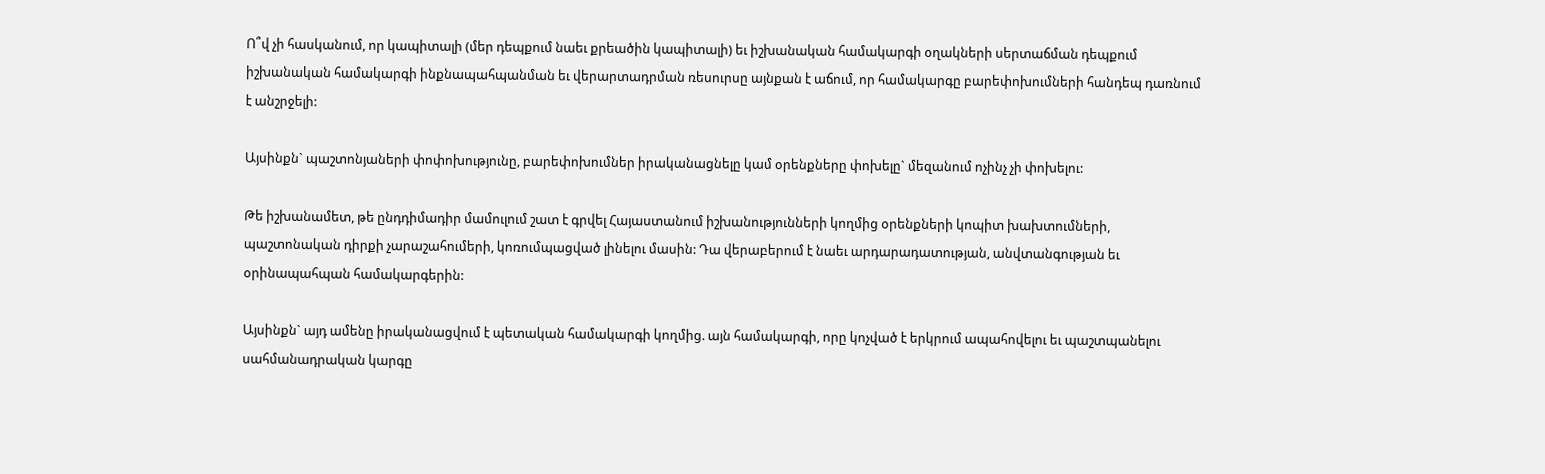Ո՞վ չի հասկանում, որ կապիտալի (մեր դեպքում նաեւ քրեածին կապիտալի) եւ իշխանական համակարգի օղակների սերտաճման դեպքում իշխանական համակարգի ինքնապահպանման եւ վերարտադրման ռեսուրսը այնքան է աճում, որ համակարգը բարեփոխումների հանդեպ դառնում է անշրջելի:

Այսինքն` պաշտոնյաների փոփոխությունը, բարեփոխումներ իրականացնելը կամ օրենքները փոխելը` մեզանում ոչինչ չի փոխելու:

Թե իշխանամետ, թե ընդդիմադիր մամուլում շատ է գրվել Հայաստանում իշխանությունների կողմից օրենքների կոպիտ խախտումների, պաշտոնական դիրքի չարաշահումերի, կոռումպացված լինելու մասին: Դա վերաբերում է նաեւ արդարադատության, անվտանգության եւ օրինապահպան համակարգերին:

Այսինքն` այդ ամենը իրականացվում է պետական համակարգի կողմից. այն համակարգի, որը կոչված է երկրում ապահովելու եւ պաշտպանելու սահմանադրական կարգը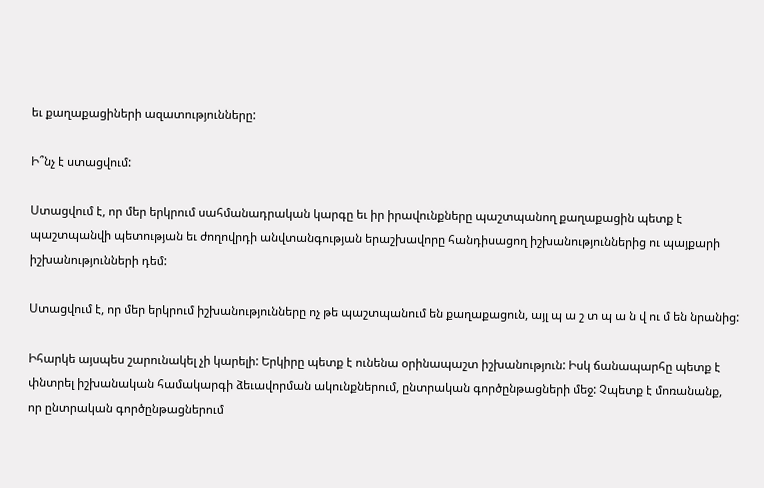եւ քաղաքացիների ազատությունները:

Ի՞նչ է ստացվում:

Ստացվում է, որ մեր երկրում սահմանադրական կարգը եւ իր իրավունքները պաշտպանող քաղաքացին պետք է պաշտպանվի պետության եւ ժողովրդի անվտանգության երաշխավորը հանդիսացող իշխանություններից ու պայքարի իշխանությունների դեմ:

Ստացվում է, որ մեր երկրում իշխանությունները ոչ թե պաշտպանում են քաղաքացուն, այլ պ ա շ տ պ ա ն վ ու մ են նրանից:

Իհարկե այսպես շարունակել չի կարելի: Երկիրը պետք է ունենա օրինապաշտ իշխանություն: Իսկ ճանապարհը պետք է փնտրել իշխանական համակարգի ձեւավորման ակունքներում, ընտրական գործընթացների մեջ: Չպետք է մոռանանք, որ ընտրական գործընթացներում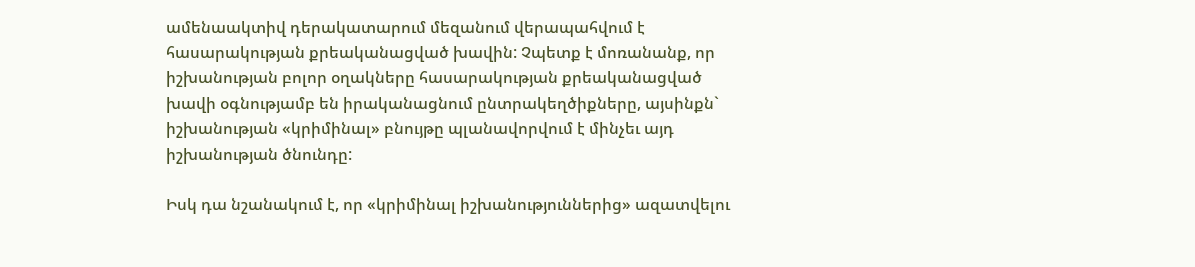ամենաակտիվ դերակատարում մեզանում վերապահվում է հասարակության քրեականացված խավին: Չպետք է մոռանանք, որ իշխանության բոլոր օղակները հասարակության քրեականացված խավի օգնությամբ են իրականացնում ընտրակեղծիքները, այսինքն` իշխանության «կրիմինալ» բնույթը պլանավորվում է մինչեւ այդ իշխանության ծնունդը:

Իսկ դա նշանակում է, որ «կրիմինալ իշխանություններից» ազատվելու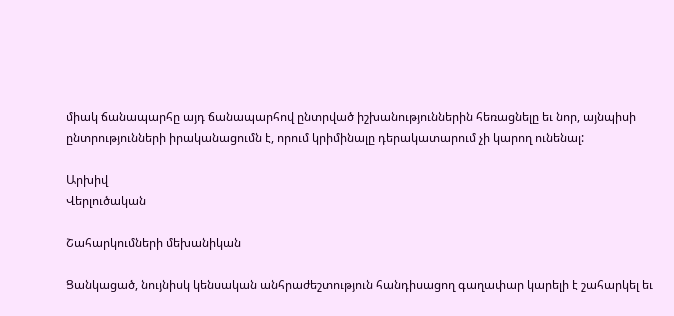միակ ճանապարհը այդ ճանապարհով ընտրված իշխանություններին հեռացնելը եւ նոր, այնպիսի ընտրությունների իրականացումն է, որում կրիմինալը դերակատարում չի կարող ունենալ:

Արխիվ
Վերլուծական

Շահարկումների մեխանիկան

Ցանկացած, նույնիսկ կենսական անհրաժեշտություն հանդիսացող գաղափար կարելի է շահարկել եւ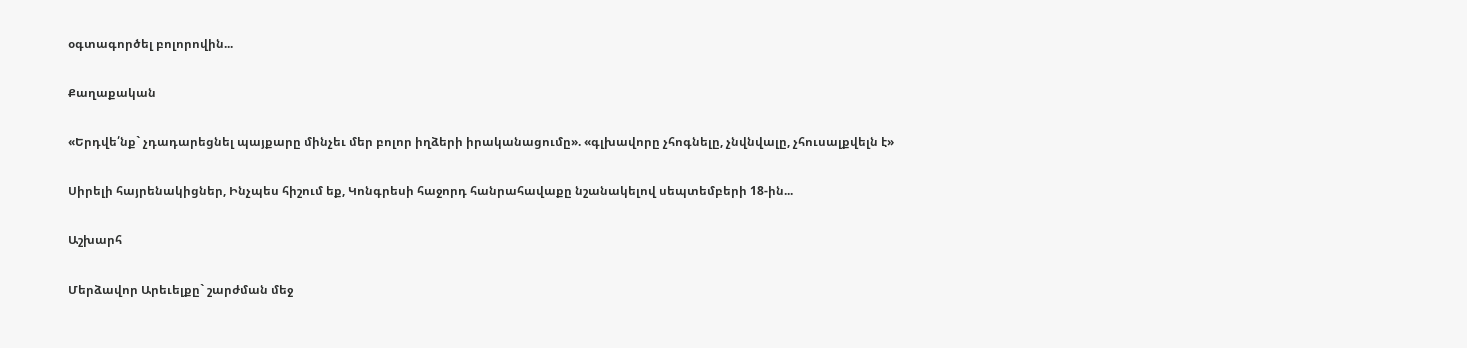օգտագործել բոլորովին...

Քաղաքական

«Երդվե՛նք` չդադարեցնել պայքարը մինչեւ մեր բոլոր իղձերի իրականացումը». «գլխավորը չհոգնելը, չնվնվալը, չհուսալքվելն է»

Սիրելի հայրենակիցներ, Ինչպես հիշում եք, Կոնգրեսի հաջորդ հանրահավաքը նշանակելով սեպտեմբերի 18-ին...

Աշխարհ

Մերձավոր Արեւելքը` շարժման մեջ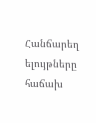Հանճարեղ ելույթները հաճախ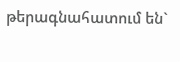թերագնահատում են`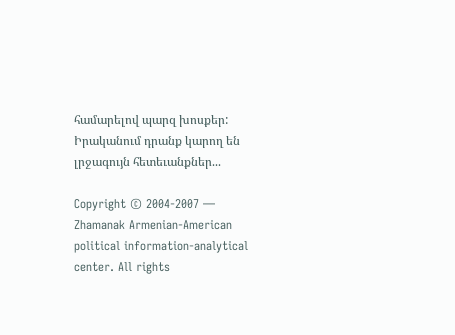համարելով պարզ խոսքեր: Իրականում դրանք կարող են լրջագույն հետեւանքներ...

Copyright © 2004-2007 — Zhamanak Armenian-American political information-analytical center. All rights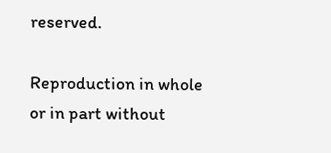reserved.

Reproduction in whole or in part without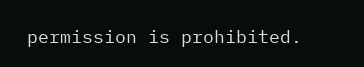permission is prohibited.